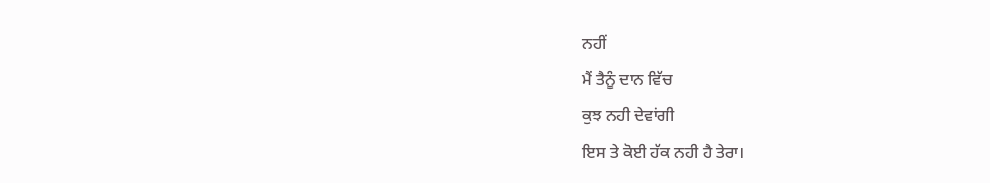ਨਹੀਂ
ਮੈਂ ਤੈਨੂੰ ਦਾਨ ਵਿੱਚ
ਕੁਝ ਨਹੀ ਦੇਵਾਂਗੀ
ਇਸ ਤੇ ਕੋਈ ਹੱਕ ਨਹੀ ਹੈ ਤੇਰਾ।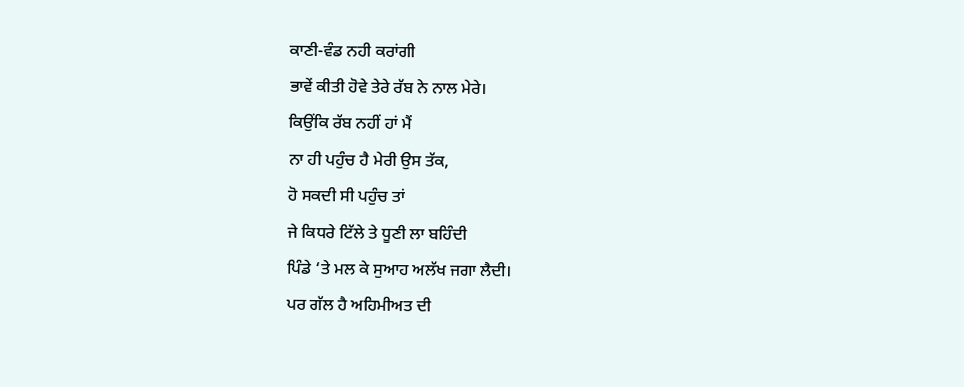ਕਾਣੀ-ਵੰਡ ਨਹੀ ਕਰਾਂਗੀ
ਭਾਵੇਂ ਕੀਤੀ ਹੋਵੇ ਤੇਰੇ ਰੱਬ ਨੇ ਨਾਲ ਮੇਰੇ।
ਕਿਉਂਕਿ ਰੱਬ ਨਹੀਂ ਹਾਂ ਮੈਂ
ਨਾ ਹੀ ਪਹੁੰਚ ਹੈ ਮੇਰੀ ਉਸ ਤੱਕ,
ਹੋ ਸਕਦੀ ਸੀ ਪਹੁੰਚ ਤਾਂ
ਜੇ ਕਿਧਰੇ ਟਿੱਲੇ ਤੇ ਧੂਣੀ ਲਾ ਬਹਿੰਦੀ
ਪਿੰਡੇ ‘ਤੇ ਮਲ ਕੇ ਸੁਆਹ ਅਲੱਖ ਜਗਾ ਲੈਦੀ।
ਪਰ ਗੱਲ ਹੈ ਅਹਿਮੀਅਤ ਦੀ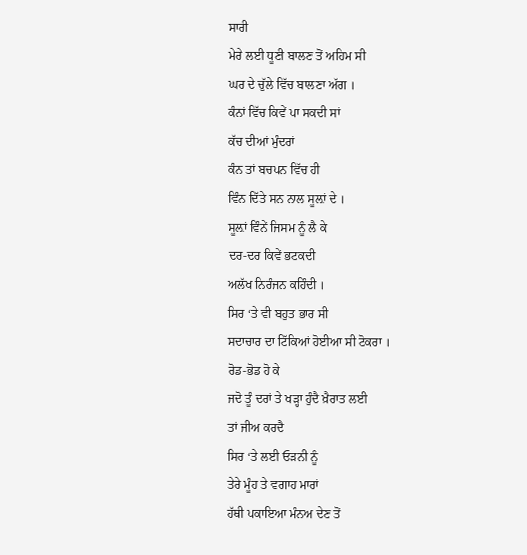ਸਾਰੀ
ਮੇਰੇ ਲਈ ਧੂਣੀ ਬਾਲਣ ਤੋਂ ਅਹਿਮ ਸੀ
ਘਰ ਦੇ ਚੁੱਲੇ ਵਿੱਚ ਬਾਲਣਾ ਅੱਗ ।
ਕੰਨਾਂ ਵਿੱਚ ਕਿਵੇਂ ਪਾ ਸਕਦੀ ਸਾਂ
ਕੱਚ ਦੀਆਂ ਮੁੰਦਰਾਂ
ਕੰਨ ਤਾਂ ਬਚਪਨ ਵਿੱਚ ਹੀ
ਵਿੰਨ ਦਿੱਤੇ ਸਨ ਨਾਲ ਸੂਲ਼ਾਂ ਦੇ ।
ਸੂਲ਼ਾਂ ਵਿੰਨੇਂ ਜਿਸਮ ਨੂੰ ਲੈ ਕੇ
ਦਰ-ਦਰ ਕਿਵੇਂ ਭਟਕਦੀ
ਅਲੱਖ ਨਿਰੰਜਨ ਕਹਿੰਦੀ ।
ਸਿਰ ‘ਤੇ ਵੀ ਬਹੁਤ ਭਾਰ ਸੀ
ਸਦਾਚਾਰ ਦਾ ਟਿੱਕਿਆਂ ਹੋਈਆ ਸੀ ਟੋਕਰਾ ।
ਰੋਡ-ਭੋਡ ਹੋ ਕੇ
ਜਦੋ ਤੂੰ ਦਰਾਂ ਤੇ ਖੜ੍ਹਾ ਹੁੰਦੈ ਖ਼ੈਰਾਤ ਲਈ
ਤਾਂ ਜੀਅ ਕਰਦੈ
ਸਿਰ ‘ਤੇ ਲਈ ਓੜਨੀ ਨੂੰ
ਤੇਰੇ ਮੂੰਹ ਤੇ ਵਗਾਹ ਮਾਰਾਂ
ਹੱਥੀ ਪਕਾਇਆ ਮੰਨਅ ਦੇਣ ਤੋਂ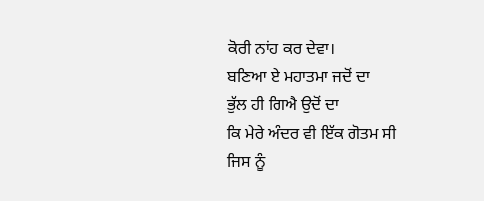ਕੋਰੀ ਨਾਂਹ ਕਰ ਦੇਵਾ।
ਬਣਿਆ ਏ ਮਹਾਤਮਾ ਜਦੋਂ ਦਾ
ਭੁੱਲ ਹੀ ਗਿਐ ਉਦੋਂ ਦਾ
ਕਿ ਮੇਰੇ ਅੰਦਰ ਵੀ ਇੱਕ ਗੋਤਮ ਸੀ
ਜਿਸ ਨੂੰ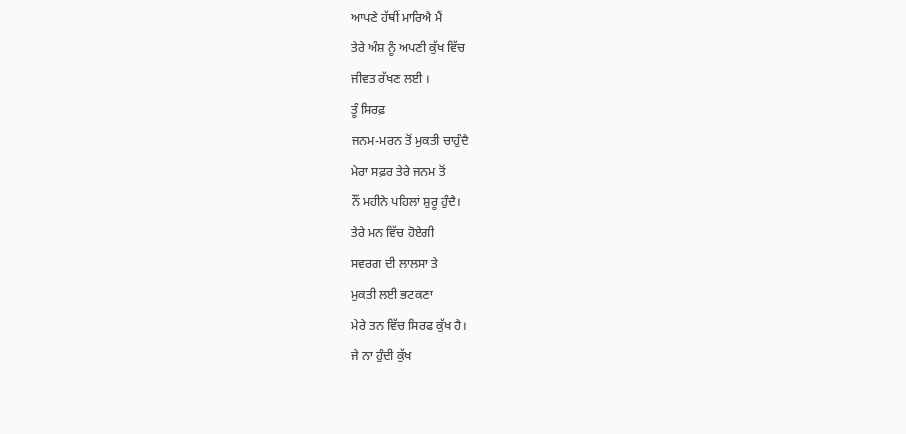ਆਪਣੇ ਹੱਥੀਂ ਮਾਰਿਐ ਮੈਂ
ਤੇਰੇ ਅੰਸ਼ ਨੂੰ ਅਪਣੀ ਕੁੱਖ ਵਿੱਚ
ਜੀਵਤ ਰੱਖਣ ਲਈ ।
ਤੂੰ ਸਿਰਫ਼
ਜਨਮ-ਮਰਨ ਤੋਂ ਮੁਕਤੀ ਚਾਹੁੰਦੈ
ਮੇਰਾ ਸਫ਼ਰ ਤੇਰੇ ਜਨਮ ਤੋਂ
ਨੌਂ ਮਹੀਨੇ ਪਹਿਲਾਂ ਸ਼ੁਰੂ ਹੁੰਦੈ।
ਤੇਰੇ ਮਨ ਵਿੱਚ ਹੋਏਗੀ
ਸਵਰਗ ਦੀ ਲਾਲਸਾ ਤੇ
ਮੁਕਤੀ ਲਈ ਭਟਕਣਾ
ਮੇਰੇ ਤਨ ਵਿੱਚ ਸਿਰਫ ਕੁੱਖ ਹੈ।
ਜੇ ਨਾ ਹੁੰਦੀ ਕੁੱਖ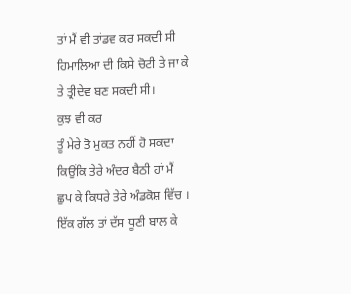ਤਾਂ ਮੈਂ ਵੀ ਤਾਂਡਵ ਕਰ ਸਕਦੀ ਸੀ
ਹਿਮਾਲਿਆ ਦੀ ਕਿਸੇ ਚੋਟੀ ਤੇ ਜਾ ਕੇ
ਤੇ ਤ੍ਰੀਦੇਵ ਬਣ ਸਕਦੀ ਸੀ।
ਕੁਝ ਵੀ ਕਰ
ਤੂੰ ਮੇਰੇ ਤੋ ਮੁਕਤ ਨਹੀਂ ਹੋ ਸਕਦਾ
ਕਿਉਂਕਿ ਤੇਰੇ ਅੰਦਰ ਬੈਠੀ ਹਾਂ ਮੈਂ
ਛੁਪ ਕੇ ਕਿਧਰੇ ਤੇਰੇ ਅੰਡਕੋਸ਼ ਵਿੱਚ ।
ਇੱਕ ਗੱਲ ਤਾਂ ਦੱਸ ਧੂਣੀ ਬਾਲ ਕੇ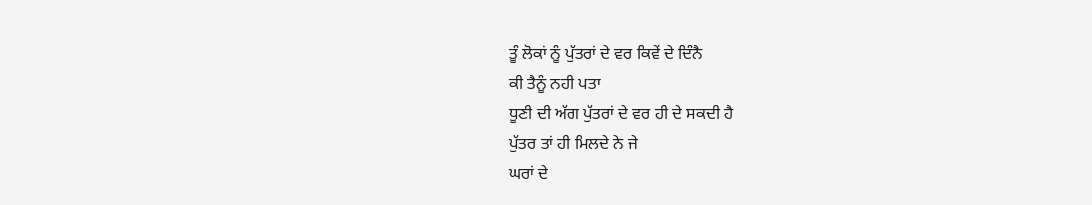ਤੂੰ ਲੋਕਾਂ ਨੂੰ ਪੁੱਤਰਾਂ ਦੇ ਵਰ ਕਿਵੇਂ ਦੇ ਦਿੰਨੈ
ਕੀ ਤੈਨੂੰ ਨਹੀ ਪਤਾ
ਧੂਣੀ ਦੀ ਅੱਗ ਪੁੱਤਰਾਂ ਦੇ ਵਰ ਹੀ ਦੇ ਸਕਦੀ ਹੈ
ਪੁੱਤਰ ਤਾਂ ਹੀ ਮਿਲਦੇ ਨੇ ਜੇ
ਘਰਾਂ ਦੇ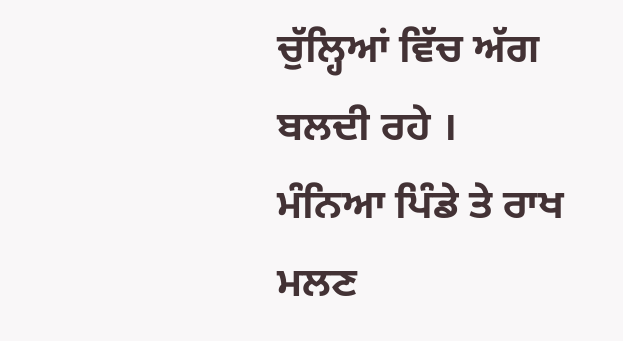ਚੁੱਲ੍ਹਿਆਂ ਵਿੱਚ ਅੱਗ ਬਲਦੀ ਰਹੇ ।
ਮੰਨਿਆ ਪਿੰਡੇ ਤੇ ਰਾਖ ਮਲਣ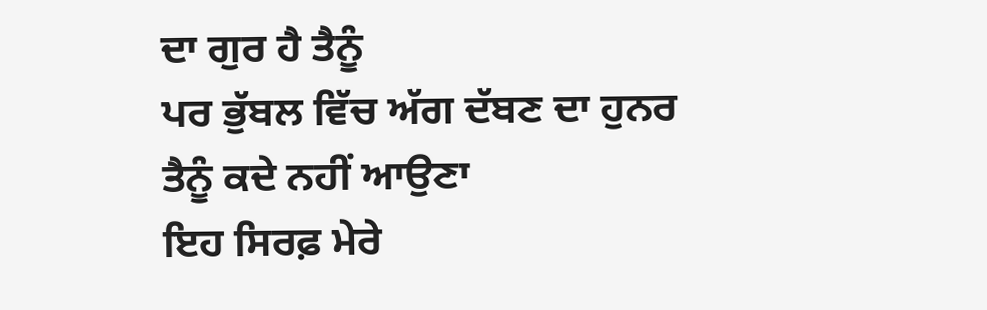ਦਾ ਗੁਰ ਹੈ ਤੈਨੂੰ
ਪਰ ਭੁੱਬਲ ਵਿੱਚ ਅੱਗ ਦੱਬਣ ਦਾ ਹੁਨਰ
ਤੈਨੂੰ ਕਦੇ ਨਹੀਂ ਆਉਣਾ
ਇਹ ਸਿਰਫ਼ ਮੇਰੇ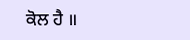ਕੋਲ ਹੈ ॥